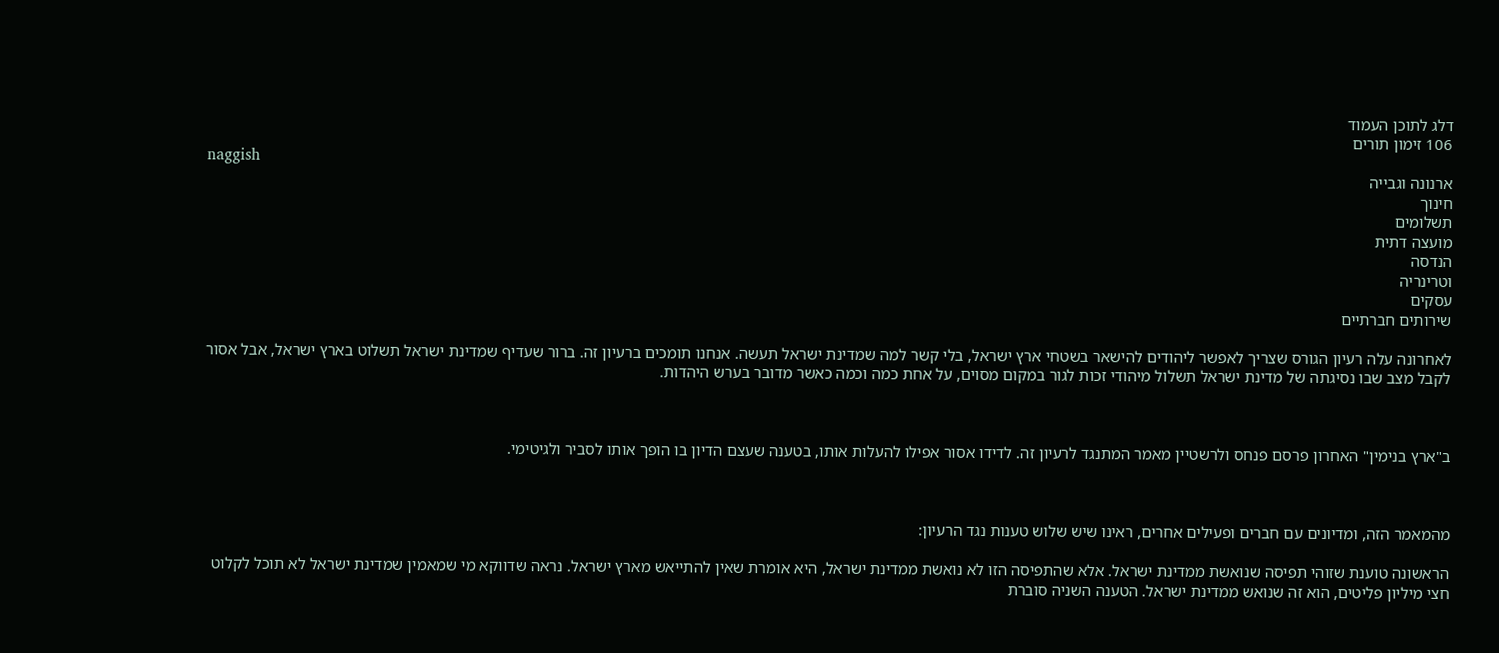דלג לתוכן העמוד
106 זימון תורים
naggish
ארנונה וגבייה
חינוך
תשלומים
מועצה דתית
הנדסה
וטרינריה
עסקים
שירותים חברתיים

לאחרונה עלה רעיון הגורס שצריך לאפשר ליהודים להישאר בשטחי ארץ ישראל, בלי קשר למה שמדינת ישראל תעשה. אנחנו תומכים ברעיון זה. ברור שעדיף שמדינת ישראל תשלוט בארץ ישראל, אבל אסור לקבל מצב שבו נסיגתה של מדינת ישראל תשלול מיהודי זכות לגור במקום מסוים, על אחת כמה וכמה כאשר מדובר בערש היהדות.



ב"ארץ בנימין" האחרון פרסם פנחס ולרשטיין מאמר המתנגד לרעיון זה. לדידו אסור אפילו להעלות אותו, בטענה שעצם הדיון בו הופך אותו לסביר ולגיטימי.



מהמאמר הזה, ומדיונים עם חברים ופעילים אחרים, ראינו שיש שלוש טענות נגד הרעיון:

הראשונה טוענת שזוהי תפיסה שנואשת ממדינת ישראל. אלא שהתפיסה הזו לא נואשת ממדינת ישראל, היא אומרת שאין להתייאש מארץ ישראל. נראה שדווקא מי שמאמין שמדינת ישראל לא תוכל לקלוט חצי מיליון פליטים, הוא זה שנואש ממדינת ישראל. הטענה השניה סוברת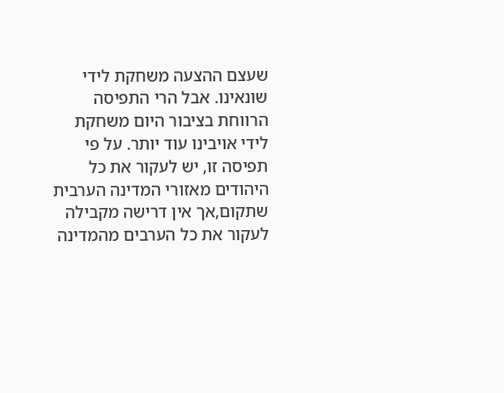שעצם ההצעה משחקת לידי שונאינו. אבל הרי התפיסה הרווחת בציבור היום משחקת לידי אויבינו עוד יותר. על פי תפיסה זו, יש לעקור את כל היהודים מאזורי המדינה הערבית שתקום,אך אין דרישה מקבילה לעקור את כל הערבים מהמדינה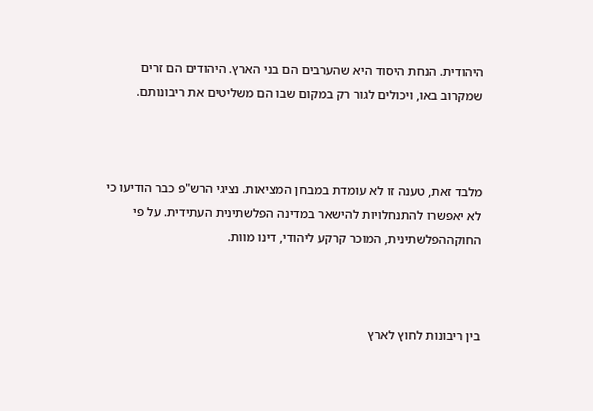היהודית. הנחת היסוד היא שהערבים הם בני הארץ. היהודים הם זרים שמקרוב באו, ויכולים לגור רק במקום שבו הם משליטים את ריבונותם.



מלבד זאת, טענה זו לא עומדת במבחן המציאות. נציגי הרש"פ כבר הודיעו כי לא יאפשרו להתנחלויות להישאר במדינה הפלשתינית העתידית. על פי החוקההפלשתינית, המוכר קרקע ליהודי, דינו מוות.



בין ריבונות לחוץ לארץ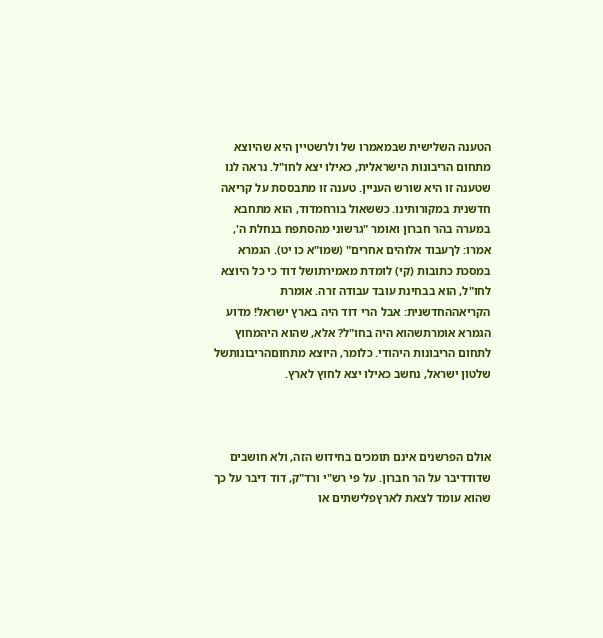הטענה השלישית שבמאמרו של ולרשטיין היא שהיוצא מתחום הריבונות הישראלית, כאילו יצא לחו"ל. נראה לנו שטענה זו היא שורש העניין. טענה זו מתבססת על קריאה חדשנית במקורותינו. כששאול בורחמדוד, הוא מתחבא במערה בהר חברון ואומר "גרשוני מהסתפח בנחלת ה', אמרו: לךעבוד אלוהים אחרים" (שמו"א כו יט). הגמרא במסכת כתובות (קי) לומדת מאמירתושל דוד כי כל היוצא לחו"ל, הוא בבחינת עובד עבודה זרה. אומרת הקריאההחדשנית: אבל הרי דוד היה בארץ ישראל! מדוע הגמרא אומרתשהוא היה בחו"ל? אלא, שהוא היהמחוץ לתחום הריבונות היהודי. כלומר, היוצא מתחוםהריבונותשל שלטון ישראל, נחשב כאילו יצא לחוץ לארץ.



אולם הפרשנים אינם תומכים בחידוש הזה, ולא חושבים שדודדיבר על הר חברון. על פי רש"י ורד"ק, דוד דיבר על כך שהוא עומד לצאת לארץפלישתים או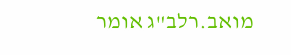מואב.רלב"ג אומר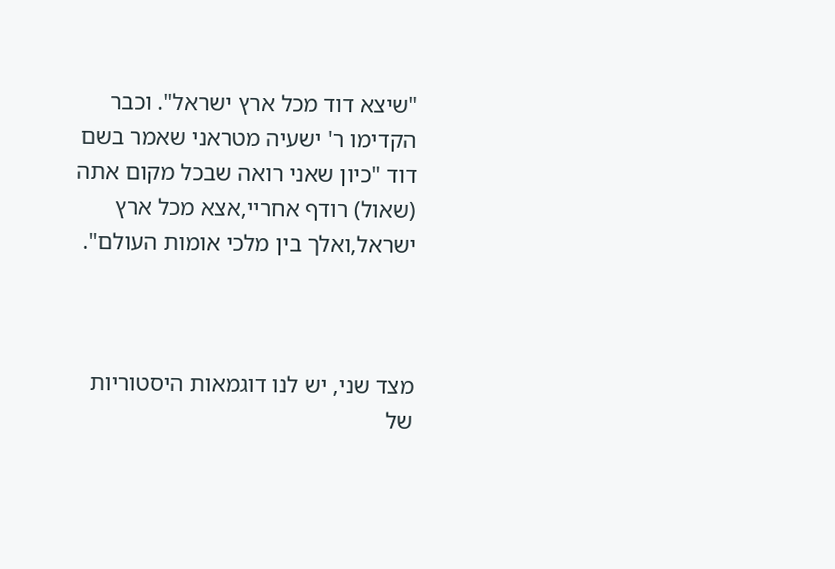"שיצא דוד מכל ארץ ישראל". וכבר הקדימו ר' ישעיה מטראני שאמר בשם דוד "כיון שאני רואה שבכל מקום אתה (שאול) רודף אחריי,אצא מכל ארץ ישראל,ואלך בין מלכי אומות העולם".



מצד שני, יש לנו דוגמאות היסטוריות של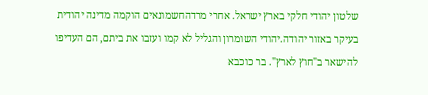שלטון יהודי חלקי בארץ ישראל. אחרי מרדהחשמונאים הוקמה מדינה יהודית בעיקר באזור יהודה.יהודי השומרון והגליל לא קמו ועזבו את ביתם, הם העדיפו להישאר ב"חוץ לארץ". בר כוכבא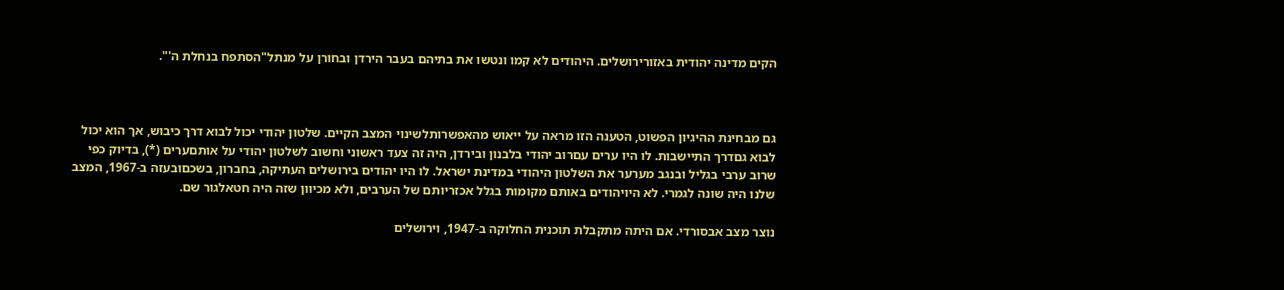הקים מדינה יהודית באזורירושלים. היהודים לא קמו ונטשו את בתיהם בעבר הירדן ובחורן על מנתל"הסתפח בנחלת ה'".



גם מבחינת ההיגיון הפשוט, הטענה הזו מראה על ייאוש מהאפשרותלשינוי המצב הקיים. שלטון יהודי יכול לבוא דרך כיבוש, אך הוא יכול לבוא גםדרך התיישבות. לו היו ערים עםרוב יהודי בלבנון ובירדן, היה זה צעד ראשוני וחשוב לשלטון יהודי על אותםערים (*), בדיוק כפי שרוב ערבי בגליל ובנגב מערער את השלטון היהודי במדינת ישראל. לו היו יהודים בירושלים העתיקה, בחברון, בשכםובעזה ב-1967, המצב שלנו היה שונה לגמרי. לא היויהודים באותם מקומות בגלל אכזריותם של הערבים, ולא מכיוון שזה היה חטאלגור שם.

נוצר מצב אבסורדי. אם היתה מתקבלת תוכנית החלוקה ב-1947, וירושלים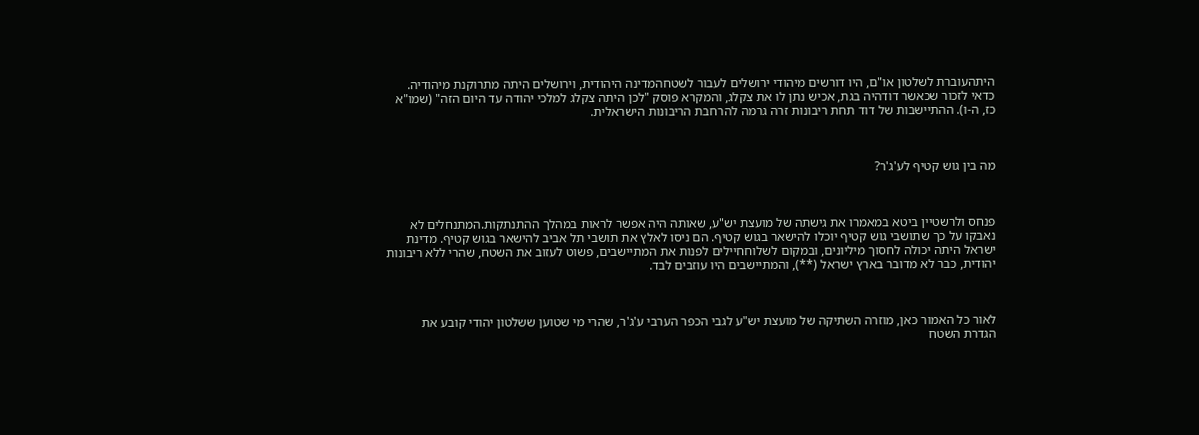היתהעוברת לשלטון או"ם, היו דורשים מיהודי ירושלים לעבור לשטחהמדינה היהודית, וירושלים היתה מתרוקנת מיהודיה. כדאי לזכור שכאשר דודהיה בגת, אכיש נתן לו את צקלג, והמקרא פוסק "לכן היתה צקלג למלכי יהודה עד היום הזה" (שמו"א כז, ה-ו). ההתיישבות של דוד תחת ריבונות זרה גרמה להרחבת הריבונות הישראלית.



מה בין גוש קטיף לע'ג'ר?



פנחס ולרשטיין ביטא במאמרו את גישתה של מועצת יש"ע, שאותה היה אפשר לראות במהלך ההתנתקות.המתנחלים לא נאבקו על כך שתושבי גוש קטיף יוכלו להישאר בגוש קטיף. הם ניסו לאלץ את תושבי תל אביב להישאר בגוש קטיף. מדינת ישראל היתה יכולה לחסוך מיליונים, ובמקום לשלוחחיילים לפנות את המתיישבים, פשוט לעזוב את השטח, שהרי ללא ריבונות יהודית, כבר לא מדובר בארץ ישראל (**), והמתיישבים היו עוזבים לבד.



לאור כל האמור כאן, מוזרה השתיקה של מועצת יש"ע לגבי הכפר הערבי ע'ג'ר, שהרי מי שטוען ששלטון יהודי קובע את הגדרת השטח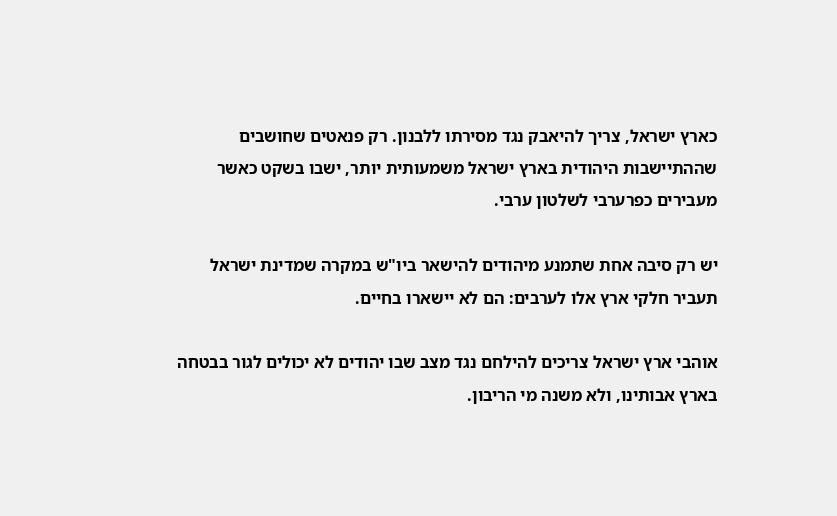כארץ ישראל, צריך להיאבק נגד מסירתו ללבנון. רק פנאטים שחושבים שההתיישבות היהודית בארץ ישראל משמעותית יותר, ישבו בשקט כאשר מעבירים כפרערבי לשלטון ערבי.

יש רק סיבה אחת שתמנע מיהודים להישאר ביו"ש במקרה שמדינת ישראל תעביר חלקי ארץ אלו לערבים: הם לא יישארו בחיים.

אוהבי ארץ ישראל צריכים להילחם נגד מצב שבו יהודים לא יכולים לגור בבטחה בארץ אבותינו, ולא משנה מי הריבון.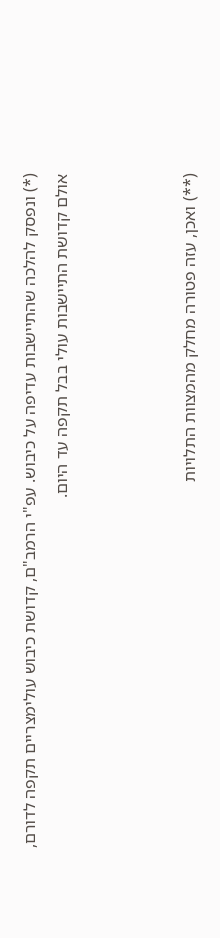(*) ונפסק להלכה שהתיישבות עדיפה על כיבוש. עפ"י הרמב"ם, קדושת כיבוש עולימצריים תקפה לדורם, אולם קדושת התיישבות עולי בבל תקפה עד היום.



(**) ואכן, עזה פטורה מחלק מהמצוות התלויות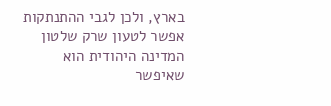בארץ, ולכן לגבי ההתנתקות אפשר לטעון שרק שלטון המדינה היהודית הוא שאיפשר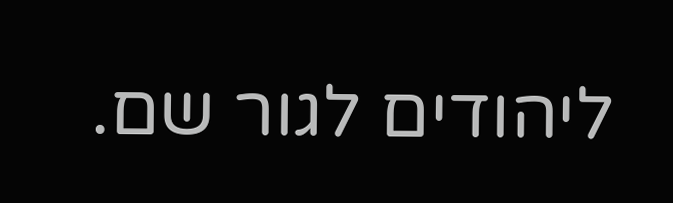ליהודים לגור שם.